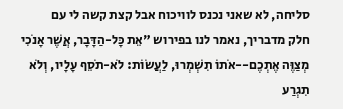סליחה, לא שאני נכנס לוויכוח אבל קצת קשה לי עם
חלק מדבריך, נאמר לנו בפירוש "אֵת כָּל-הַדָּבָר, אֲשֶׁר אָנֹכִי מְצַוֶּה אֶתְכֶם--אֹתוֹ תִשְׁמְרוּ, לַעֲשׂוֹת: לֹא-תֹסֵף עָלָיו, וְלֹא תִגְרַע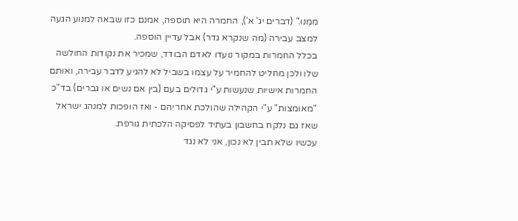מִמֶּנּוּ." (דברים יג' א'), החמרה היא תוספה, אמנם כזו שבאה למנוע הגעה למצב עבירה (מה שנקרא גדר) אבל עדיין הוספה.
בכלל החמרות במקור נועדו לאדם הבודד, שמכיר את נקודות החולשה שלו ולכן מחליט להחמיר על עצמו בשביל לא להגיע לדבר עבירה, ואותם החמרות אישיות שנעשות ע"י גדולים בעם (בין אם נשים או גברים) בד"כ "מאומצות" ע"י הקהילה שהולכת אחריהם - ואז הופכות למנהג ישראל שאז גם נלקח בחשבון בעתיד לפסיקה הלכתית גורפת.
עכשיו שלא תבין לא נכון, אני לא נגד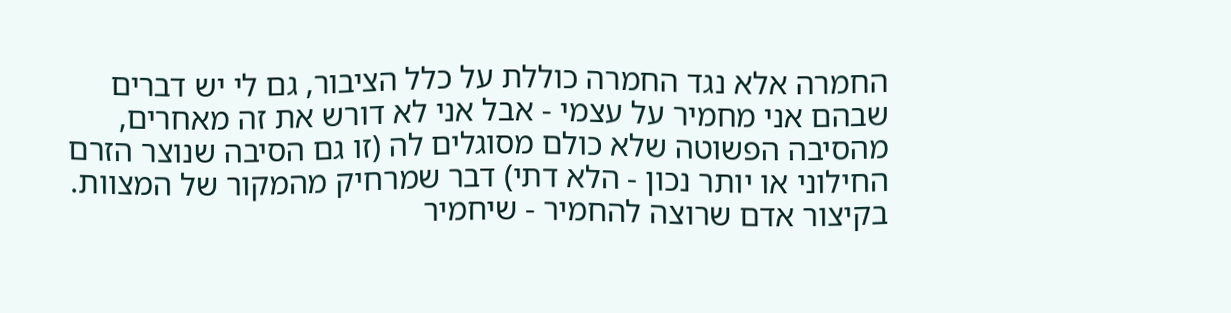החמרה אלא נגד החמרה כוללת על כלל הציבור, גם לי יש דברים שבהם אני מחמיר על עצמי - אבל אני לא דורש את זה מאחרים, מהסיבה הפשוטה שלא כולם מסוגלים לה (זו גם הסיבה שנוצר הזרם החילוני או יותר נכון - הלא דתי) דבר שמרחיק מהמקור של המצוות.
בקיצור אדם שרוצה להחמיר - שיחמיר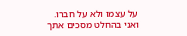על עצמו ולא על חברו.
ואני בהחלט מסכים אתך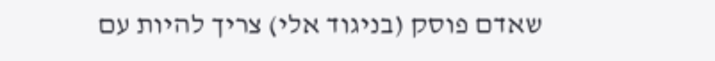שאדם פוסק (בניגוד אלי) צריך להיות עם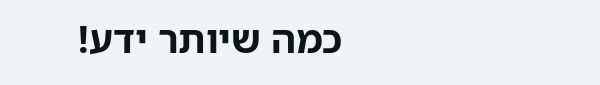כמה שיותר ידע!